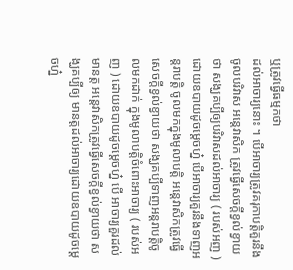ឬត្រូវធ្វើធម្មកថា
ដល់អាចារ្យនោះ ។ បើអាចារ្យត្រូវគរុកាបត្តិគួរនឹងចូលបរិវាស អន្តេវាសិក ត្រូវធ្វើសេចក្តីខ្វល់ខ្វាយថា សង្ឃគប្បីឲ្យបរិវាសដល់អាចារ្យ ( របស់អញ ) ដោយឧបាយដូចម្តេចហ្ន៎ បើអាចារ្យគួរនឹងទាញអន្តរាបត្តិ ចូលមកក្នុងមូលាបត្តិ អន្តេវាសិកត្រូវធ្វើសេចក្តីខ្វល់ខ្វាយថា សង្ឃគប្បីទាញអន្តរាបត្តិចូលមកដាក់ ក្នុងមូលាបត្តិចំពោះអាចារ្យ ( របស់អញ ) ដោយឧបាយដូចម្តេចហ្ន៎ បើ អាចារ្យគួរដល់មានត្ត អន្តេវាសិកត្រូវធ្វើសេចក្តីខ្វល់ខ្វាយថា សង្ឃគប្បីឲ្យ មានត្តដល់អាចារ្យដោយឧបាយដូចម្តេចហ្ន៎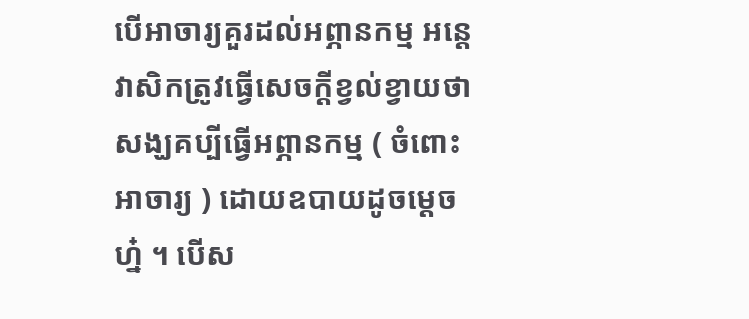បើអាចារ្យគួរដល់អព្ភានកម្ម អន្តេវាសិកត្រូវធ្វើសេចក្តីខ្វល់ខ្វាយថា សង្ឃគប្បីធ្វើអព្ភានកម្ម ( ចំពោះអាចារ្យ ) ដោយឧបាយដូចម្តេចហ្ន៎ ។ បើស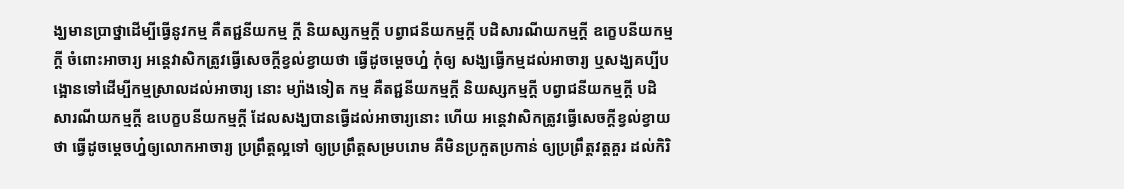ង្ឃមានប្រាថ្នាដើម្បីធ្វើនូវកម្ម គឺតជ្ជនីយកម្ម ក្តី និយស្សកម្មក្តី បព្វាជនីយកម្មក្តី បដិសារណីយកម្មក្តី ឧក្ខេបនីយកម្មក្តី ចំពោះអាចារ្យ អន្តេវាសិកត្រូវធ្វើសេចក្តីខ្វល់ខ្វាយថា ធ្វើដូចម្តេចហ្ន៎ កុំឲ្យ សង្ឃធ្វើកម្មដល់អាចារ្យ ឬសង្ឃគប្បីបង្អោនទៅដើម្បីកម្មស្រាលដល់អាចារ្យ នោះ ម្យ៉ាងទៀត កម្ម គឺតជ្ជនីយកម្មក្តី និយស្សកម្មក្តី បព្វាជនីយកម្មក្តី បដិសារណីយកម្មក្តី ឧបេក្ខបនីយកម្មក្តី ដែលសង្ឃបានធ្វើដល់អាចារ្យនោះ ហើយ អន្តេវាសិកត្រូវធ្វើសេចក្តីខ្វល់ខ្វាយថា ធ្វើដូចម្តេចហ្ន៎ឲ្យលោកអាចារ្យ ប្រព្រឹត្តល្អទៅ ឲ្យប្រព្រឹត្តសម្របរោម គឺមិនប្រកួតប្រកាន់ ឲ្យប្រព្រឹត្តវត្តគួរ ដល់កិរិ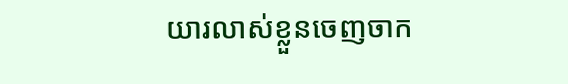យារលាស់ខ្លួនចេញចាក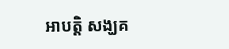អាបត្តិ សង្ឃគ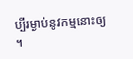ប្បីរម្ងាប់នូវកម្មនោះឲ្យ ។